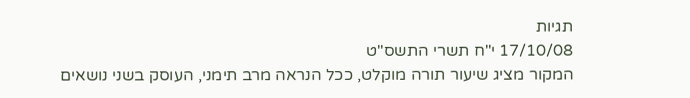תגיות
17/10/08 י"ח תשרי התשס"ט
המקור מציג שיעור תורה מוקלט, ככל הנראה מרב תימני, העוסק בשני נושאים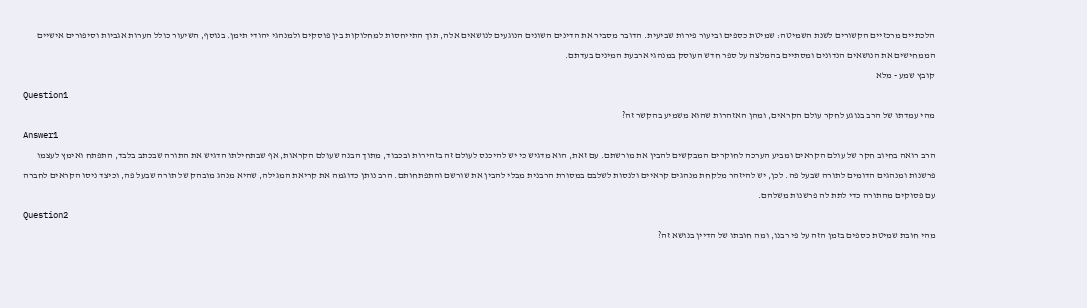הלכתיים מרכזיים הקשורים לשנת השמיטה: שמיטת כספים וביעור פירות שביעית. הדובר מסביר את הדינים השונים הנוגעים לנושאים אלה, תוך התייחסות למחלוקות בין פוסקים ולמנהגי יהודי תימן. בנוסף, השיעור כולל הערות אגביות וסיפורים אישיים הממחישים את הנושאים הנדונים ומסתיים בהמלצה על ספר חדש העוסק במנהגי ארבעת המינים בעדתם.
קובץ שמע - מלא
Question1
מהי עמדתו של הרב בנוגע לחקר עולם הקראים, ומהן האזהרות שהוא משמיע בהקשר זה?
Answer1
הרב רואה בחיוב חקר של עולם הקראים ומביע הערכה לחוקרים המבקשים להבין את מורשתם. עם זאת, הוא מדגיש כי יש להיכנס לעולם זה בזהירות ובכבוד, מתוך הבנה שעולם הקראות, אף שבתחילתו הדגיש את התורה שבכתב בלבד, התפתח ואימץ לעצמו פרשנות ומנהגים הדומים לתורה שבעל פה. לכן, יש להיזהר מלקחת מנהגים קראיים ולנסות לשלבם במסורת הרבנית מבלי להבין את שורשם והתפתחותם. הרב נותן כדוגמה את קריאת המגילה, שהיא מנהג מובהק של תורה שבעל פה, וכיצד ניסו הקראים לחברה עם פסוקים מהתורה כדי לתת לה פרשנות משלהם.
Question2
מהי חובת שמיטת כספים בזמן הזה על פי רבנו, ומה חובתו של הדיין בנושא זה?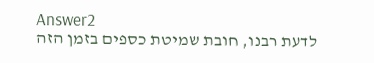Answer2
לדעת רבנו, חובת שמיטת כספים בזמן הזה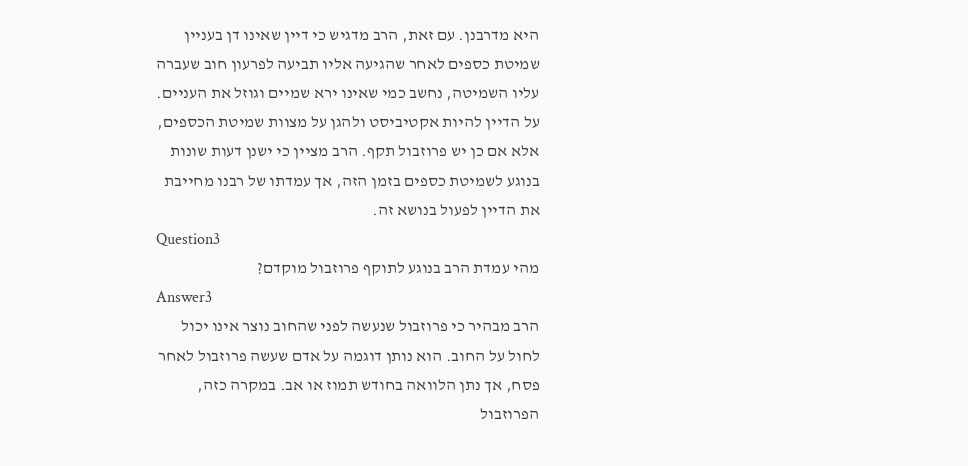היא מדרבנן. עם זאת, הרב מדגיש כי דיין שאינו דן בעניין שמיטת כספים לאחר שהגיעה אליו תביעה לפרעון חוב שעברה עליו השמיטה, נחשב כמי שאינו ירא שמיים וגוזל את העניים. על הדיין להיות אקטיביסט ולהגן על מצוות שמיטת הכספים, אלא אם כן יש פרוזבול תקף. הרב מציין כי ישנן דעות שונות בנוגע לשמיטת כספים בזמן הזה, אך עמדתו של רבנו מחייבת את הדיין לפעול בנושא זה.
Question3
מהי עמדת הרב בנוגע לתוקף פרוזבול מוקדם?
Answer3
הרב מבהיר כי פרוזבול שנעשה לפני שהחוב נוצר אינו יכול לחול על החוב. הוא נותן דוגמה על אדם שעשה פרוזבול לאחר פסח, אך נתן הלוואה בחודש תמוז או אב. במקרה כזה, הפרוזבול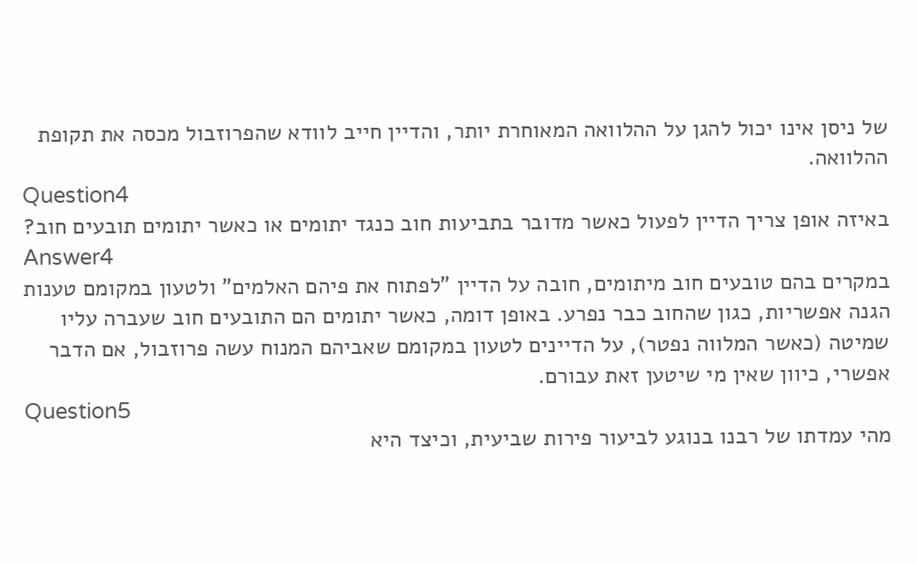של ניסן אינו יכול להגן על ההלוואה המאוחרת יותר, והדיין חייב לוודא שהפרוזבול מכסה את תקופת ההלוואה.
Question4
באיזה אופן צריך הדיין לפעול כאשר מדובר בתביעות חוב כנגד יתומים או כאשר יתומים תובעים חוב?
Answer4
במקרים בהם טובעים חוב מיתומים, חובה על הדיין "לפתוח את פיהם האלמים" ולטעון במקומם טענות הגנה אפשריות, כגון שהחוב כבר נפרע. באופן דומה, כאשר יתומים הם התובעים חוב שעברה עליו שמיטה (כאשר המלווה נפטר), על הדיינים לטעון במקומם שאביהם המנוח עשה פרוזבול, אם הדבר אפשרי, כיוון שאין מי שיטען זאת עבורם.
Question5
מהי עמדתו של רבנו בנוגע לביעור פירות שביעית, וכיצד היא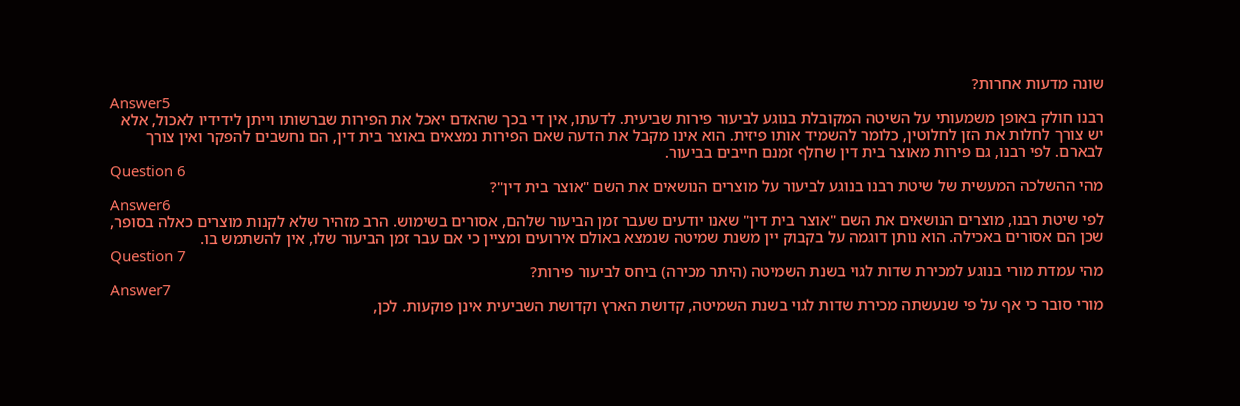שונה מדעות אחרות?
Answer5
רבנו חולק באופן משמעותי על השיטה המקובלת בנוגע לביעור פירות שביעית. לדעתו, אין די בכך שהאדם יאכל את הפירות שברשותו וייתן לידידיו לאכול, אלא יש צורך לחלות את הזן לחלוטין, כלומר להשמיד אותו פיזית. הוא אינו מקבל את הדעה שאם הפירות נמצאים באוצר בית דין, הם נחשבים להפקר ואין צורך לבארם. לפי רבנו, גם פירות מאוצר בית דין שחלף זמנם חייבים בביעור.
Question 6
מהי ההשלכה המעשית של שיטת רבנו בנוגע לביעור על מוצרים הנושאים את השם "אוצר בית דין"?
Answer6
לפי שיטת רבנו, מוצרים הנושאים את השם "אוצר בית דין" שאנו יודעים שעבר זמן הביעור שלהם, אסורים בשימוש. הרב מזהיר שלא לקנות מוצרים כאלה בסופר, שכן הם אסורים באכילה. הוא נותן דוגמה על בקבוק יין משנת שמיטה שנמצא באולם אירועים ומציין כי אם עבר זמן הביעור שלו, אין להשתמש בו.
Question 7
מהי עמדת מורי בנוגע למכירת שדות לגוי בשנת השמיטה (היתר מכירה) ביחס לביעור פירות?
Answer7
מורי סובר כי אף על פי שנעשתה מכירת שדות לגוי בשנת השמיטה, קדושת הארץ וקדושת השביעית אינן פוקעות. לכן,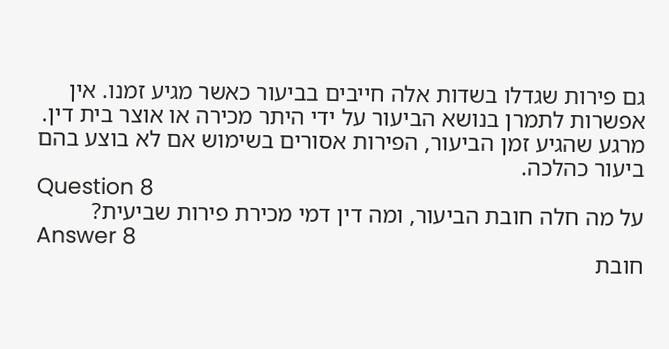גם פירות שגדלו בשדות אלה חייבים בביעור כאשר מגיע זמנו. אין אפשרות לתמרן בנושא הביעור על ידי היתר מכירה או אוצר בית דין. מרגע שהגיע זמן הביעור, הפירות אסורים בשימוש אם לא בוצע בהם ביעור כהלכה.
Question 8
על מה חלה חובת הביעור, ומה דין דמי מכירת פירות שביעית?
Answer 8
חובת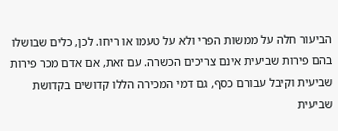הביעור חלה על ממשות הפרי ולא על טעמו או ריחו. לכן, כלים שבושלו בהם פירות שביעית אינם צריכים הכשרה. עם זאת, אם אדם מכר פירות שביעית וקיבל עבורם כסף, גם דמי המכירה הללו קדושים בקדושת שביעית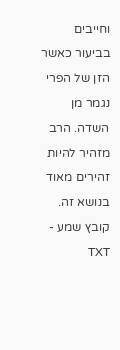וחייבים בביעור כאשר הזן של הפרי נגמר מן השדה. הרב מזהיר להיות זהירים מאוד בנושא זה.
קובץ שמע - TXT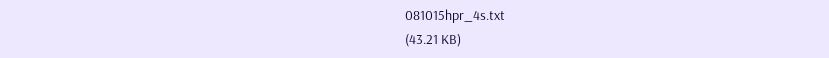081015hpr_4s.txt
(43.21 KB)